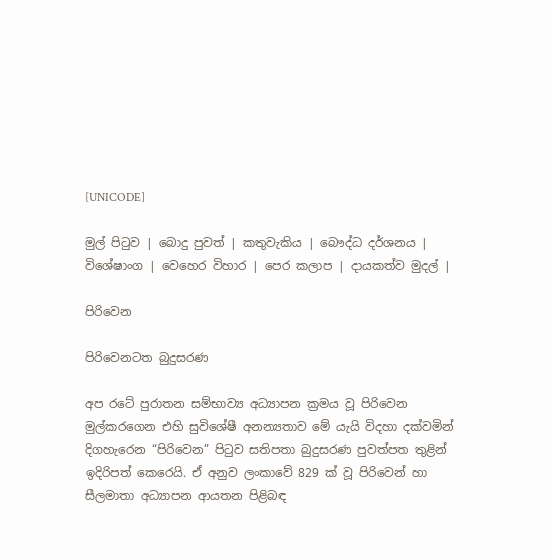[UNICODE]

මුල් පිටුව | බොදු පුවත් | කතුවැකිය | බෞද්ධ දර්ශනය | විශේෂාංග | වෙහෙර විහාර | පෙර කලාප | දායකත්ව මුදල් |

පිරිවෙන

පිරිවෙනටත බුදුසරණ

අප රටේ පුරාතන සම්භාව්‍ය අධ්‍යාපන ක්‍රමය වූ පිරිවෙන මුල්කරගෙන එහි සුවිශේෂී අනන්‍යතාව මේ යැයි විදහා දක්වමින් දිගහැරෙන “පිරිවෙන” පිටුව සතිපතා බුදුසරණ පුවත්පත තුළින් ඉදිරිපත් කෙරෙයි. ඒ අනුව ලංකාවේ 829 ක් වූ පිරිවෙන් හා සීලමාතා අධ්‍යාපන ආයතන පිළිබඳ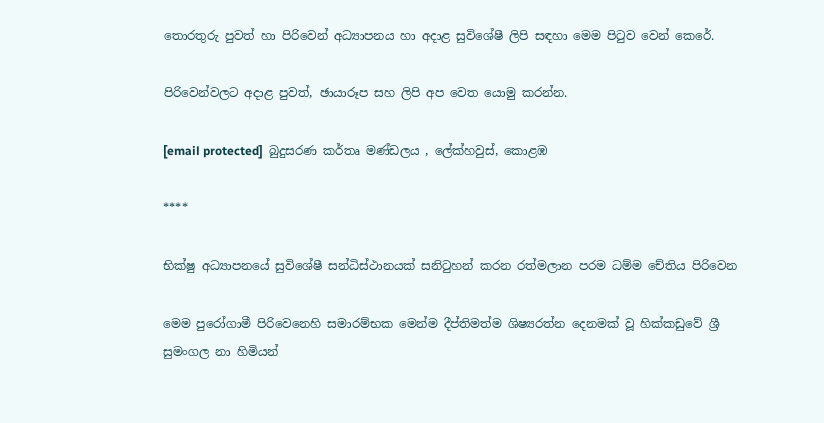තොරතුරු පුවත් හා පිරිවෙන් අධ්‍යාපනය හා අදාළ සුවිශේෂී ලිපි සඳහා මෙම පිටුව වෙන් කෙරේ.

පිරිවෙන්වලට අදාළ පුවත්, ඡායාරූප සහ ලිපි අප වෙත යොමු කරන්න.

[email protected]  බුදුසරණ කර්තෘ මණ්ඩලය , ලේක්හවුස්, කොළඹ

****

භික්ෂු අධ්‍යාපනයේ සුවිශේෂී සන්ධිස්ථානයක් සනිටුහන් කරන රත්මලාන පරම ධම්ම චේතිය පිරිවෙන

මෙම පුරෝගාමී පිරිවෙනෙහි සමාරම්භක මෙන්ම දීප්තිමත්ම ශිෂ්‍යරත්න දෙනමක් වූ හික්කඩුවේ ශ්‍රී සුමංගල නා හිමියන්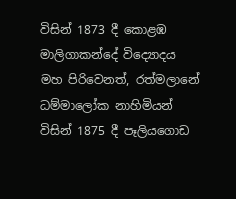විසින් 1873 දී කොළඹ මාලිගාකන්දේ විද්‍යොදය මහ පිරිවෙනත්, රත්මලානේ ධම්මාලෝක නාහිමියන් විසින් 1875 දී පෑලියගොඩ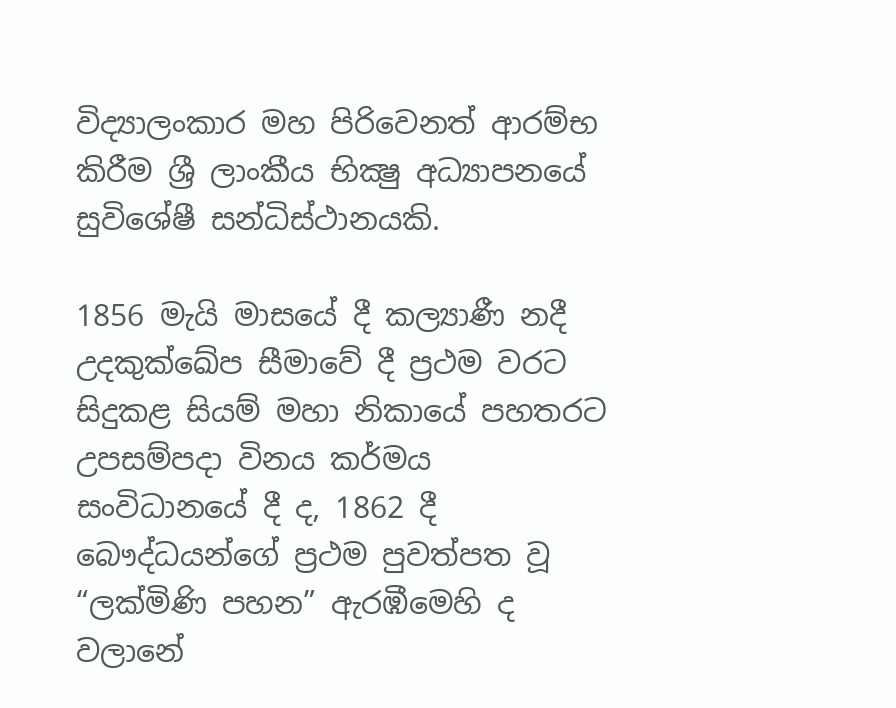විද්‍යාලංකාර මහ පිරිවෙනත් ආරම්භ කිරීම ශ්‍රී ලාංකීය භික්‍ෂු අධ්‍යාපනයේ සුවිශේෂී සන්ධිස්ථානයකි.

1856 මැයි මාසයේ දී කල්‍යාණී නදී උදකුක්ඛේප සීමාවේ දී ප්‍රථම වරට සිදුකළ සියම් මහා නිකායේ පහතරට උපසම්පදා විනය කර්මය සංවිධානයේ දී ද, 1862 දී බෞද්ධයන්ගේ ප්‍රථම පුවත්පත වූ “ලක්මිණි පහන” ඇරඹීමෙහි ද වලානේ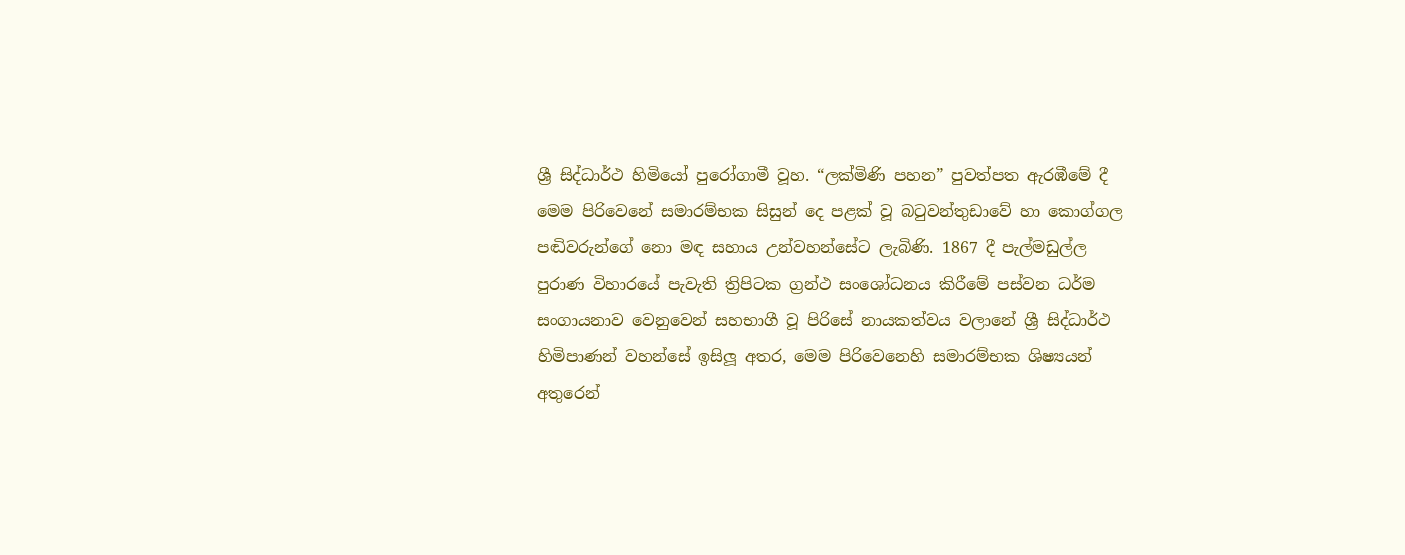ශ්‍රී සිද්ධාර්ථ හිමියෝ පුරෝගාමී වූහ. “ලක්මිණි පහන” පුවත්පත ඇරඹීමේ දී මෙම පිරිවෙනේ සමාරම්භක සිසුන් දෙ පළක් වූ බටුවන්තුඩාවේ හා කොග්ගල පඬිවරුන්ගේ නො මඳ සහාය උන්වහන්සේට ලැබිණි. 1867 දී පැල්මඩුල්ල පුරාණ විහාරයේ පැවැති ත්‍රිපිටක ග්‍රන්ථ සංශෝධනය කිරීමේ පස්වන ධර්ම සංගායනාව වෙනුවෙන් සහභාගී වූ පිරිසේ නායකත්වය වලානේ ශ්‍රී සිද්ධාර්ථ හිමිපාණන් වහන්සේ ඉසිලූ අතර, මෙම පිරිවෙනෙහි සමාරම්භක ශිෂ්‍යයන් අතුරෙන්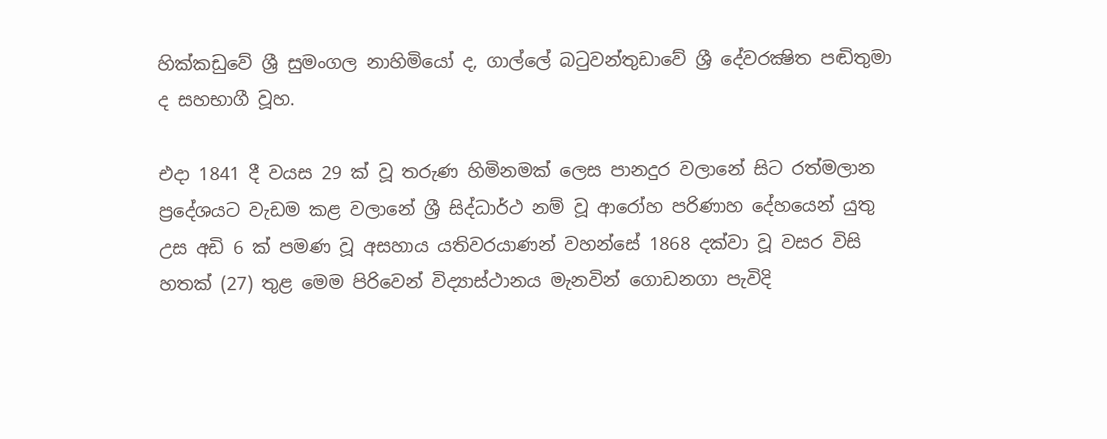හික්කඩුවේ ශ්‍රී සුමංගල නාහිමියෝ ද, ගාල්ලේ බටුවන්තුඩාවේ ශ්‍රී දේවරක්‍ෂිත පඬිතුමා ද සහභාගී වූහ.

එදා 1841 දී වයස 29 ක් වූ තරුණ හිමිනමක් ලෙස පානදුර වලානේ සිට රත්මලාන ප්‍රදේශයට වැඩම කළ වලානේ ශ්‍රී සිද්ධාර්ථ නම් වූ ආරෝහ පරිණාහ දේහයෙන් යුතු උස අඩි 6 ක් පමණ වූ අසහාය යතිවරයාණන් වහන්සේ 1868 දක්වා වූ වසර විසි හතක් (27) තුළ මෙම පිරිවෙන් විද්‍යාස්ථානය මැනවින් ගොඩනගා පැවිදි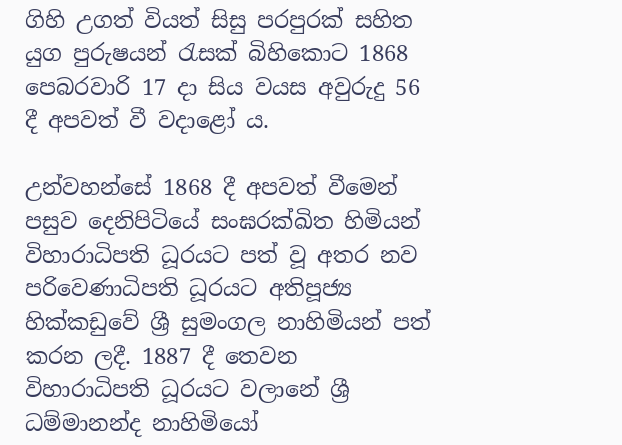ගිහි උගත් වියත් සිසු පරපුරක් සහිත යුග පුරුෂයන් රැසක් බිහිකොට 1868 පෙබරවාරි 17 දා සිය වයස අවුරුදු 56 දී අපවත් වී වදාළෝ ය.

උන්වහන්සේ 1868 දී අපවත් වීමෙන් පසුව දෙනිපිටියේ සංඝරක්ඛිත හිමියන් විහාරාධිපති ධූරයට පත් වූ අතර නව පරිවෙණාධිපති ධූරයට අතිපූජ්‍ය හික්කඩුවේ ශ්‍රී සුමංගල නාහිමියන් පත් කරන ලදී. 1887 දී තෙවන විහාරාධිපති ධූරයට වලානේ ශ්‍රී ධම්මානන්ද නාහිමියෝ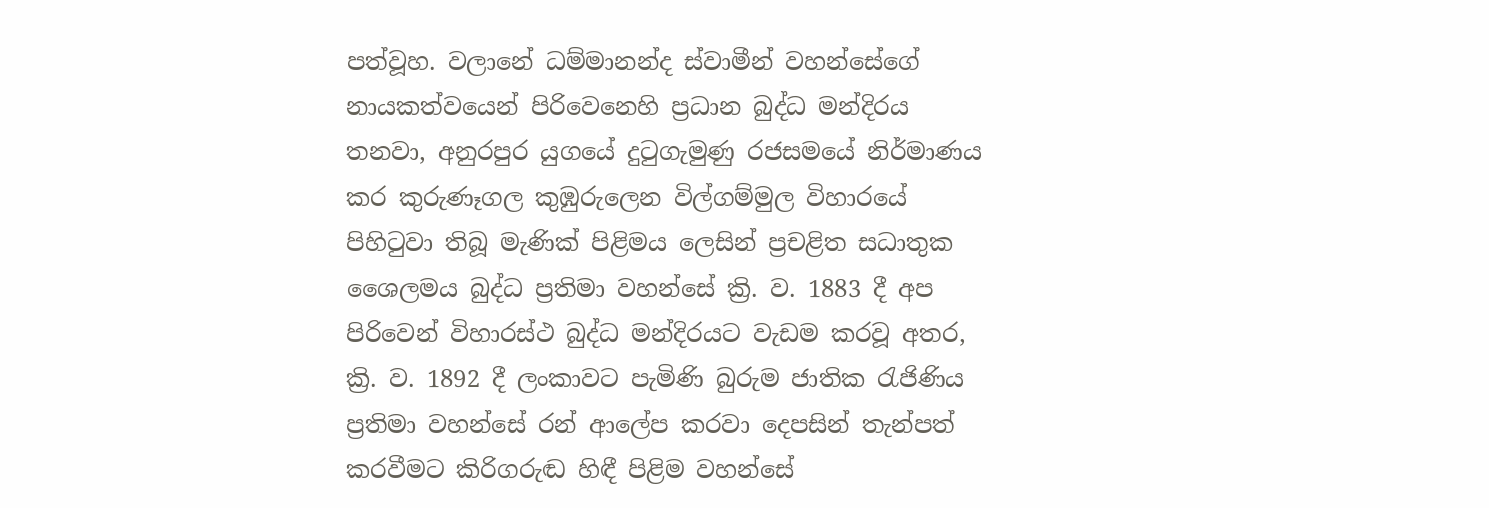පත්වූහ. වලානේ ධම්මානන්ද ස්වාමීන් වහන්සේගේ නායකත්වයෙන් පිරිවෙනෙහි ප්‍රධාන බුද්ධ මන්දිරය තනවා, අනුරපුර යුගයේ දුටුගැමුණු රජසමයේ නිර්මාණය කර කුරුණෑගල කුඹුරුලෙන විල්ගම්මුල විහාරයේ පිහිටුවා තිබූ මැණික් පිළිමය ලෙසින් ප්‍රචළිත සධාතුක ශෛලමය බුද්ධ ප්‍රතිමා වහන්සේ ක්‍රි. ව. 1883 දී අප පිරිවෙන් විහාරස්ථ බුද්ධ මන්දිරයට වැඩම කරවූ අතර, ක්‍රි. ව. 1892 දී ලංකාවට පැමිණි බුරුම ජාතික රැජිණිය ප්‍රතිමා වහන්සේ රන් ආලේප කරවා දෙපසින් තැන්පත් කරවීමට කිරිගරුඬ හිඳී පිළිම වහන්සේ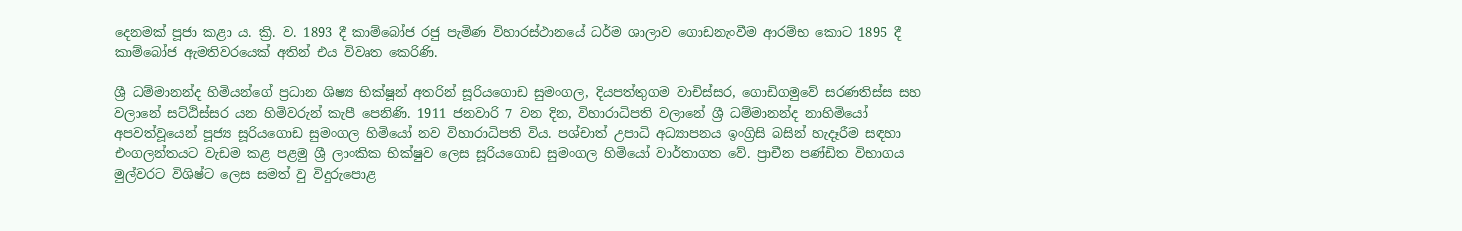දෙනමක් පූජා කළා ය. ක්‍රි. ව. 1893 දී කාම්බෝජ රජු පැමිණ විහාරස්ථානයේ ධර්ම ශාලාව ගොඩනැංවීම ආරම්භ කොට 1895 දී කාම්බෝජ ඇමතිවරයෙක් අතින් එය විවෘත කෙරිණි.

ශ්‍රී ධම්මානන්ද හිමියන්ගේ ප්‍රධාන ශිෂ්‍ය භික්ෂූන් අතරින් සූරියගොඩ සුමංගල, දියපත්තුගම වාචිස්සර, ගොඩිගමුවේ සරණතිස්ස සහ වලානේ සට්ඨිස්සර යන හිමිවරුන් කැපී පෙනිණි. 1911 ජනවාරි 7 වන දින, විහාරාධිපති වලානේ ශ්‍රී ධම්මානන්ද නාහිමියෝ අපවත්වූයෙන් පූජ්‍ය සූරියගොඩ සුමංගල හිමියෝ නව විහාරාධිපති විය. පශ්චාත් උපාධි අධ්‍යාපනය ඉංග්‍රිසි බසින් හැදෑරීම සඳහා එංගලන්තයට වැඩම කළ පළමු ශ්‍රී ලාංකික භික්ෂුව ලෙස සූරියගොඩ සුමංගල හිමියෝ වාර්තාගත වේ. ප්‍රාචීන පණ්ඩිත විභාගය මුල්වරට විශිෂ්ට ලෙස සමත් වු විදුරුපොළ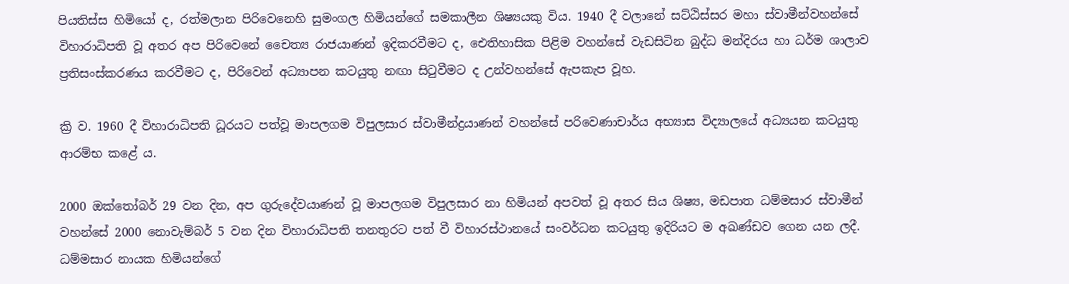පියතිස්ස හිමියෝ ද, රත්මලාන පිරිවෙනෙහි සුමංගල හිමියන්ගේ සමකාලීන ශිෂ්‍යයකු විය. 1940 දී වලානේ සට්ඨිස්සර මහා ස්වාමීන්වහන්සේ විහාරාධිපති වූ අතර අප පිරිවෙනේ චෛත්‍ය රාජයාණන් ඉදිකරවීමට ද, ඓතිහාසික පිළිම වහන්සේ වැඩසිටින බුද්ධ මන්දිරය හා ධර්ම ශාලාව ප්‍රතිසංස්කරණය කරවීමට ද, පිරිවෙන් අධ්‍යාපන කටයුතු නඟා සිටුවීමට ද උන්වහන්සේ ඇපකැප වූහ.

ක්‍රි ව. 1960 දී විහාරාධිපති ධූරයට පත්වූ මාපලගම විපුලසාර ස්වාමීන්ද්‍රයාණන් වහන්සේ පරිවෙණාචාර්ය අභ්‍යාස විද්‍යාලයේ අධ්‍යයන කටයුතු ආරම්භ කළේ ය.

2000 ඔක්තෝබර් 29 වන දින, අප ගුරුදේවයාණන් වූ මාපලගම විපුලසාර නා හිමියන් අපවත් වූ අතර සිය ශිෂ්‍ය, මඩපාත ධම්මසාර ස්වාමීන් වහන්සේ 2000 නොවැම්බර් 5 වන දින විහාරාධිපති තනතුරට පත් වී විහාරස්ථානයේ සංවර්ධන කටයුතු ඉදිරියට ම අඛණ්ඩව ගෙන යන ලදී. ධම්මසාර නායක හිමියන්ගේ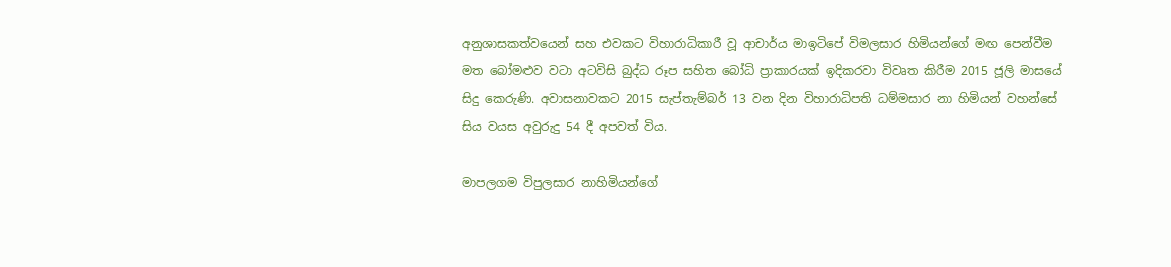අනුශාසකත්වයෙන් සහ එවකට විහාරාධිකාරී වූ ආචාර්ය මාඉටිපේ විමලසාර හිමියන්ගේ මඟ පෙන්වීම මත බෝමළුව වටා අටවිසි බුද්ධ රූප සහිත බෝධි ප්‍රාකාරයක් ඉදිකරවා විවෘත කිරීම 2015 ජූලි මාසයේ සිදු කෙරුණි. අවාසනාවකට 2015 සැප්තැම්බර් 13 වන දින විහාරාධිපති ධම්මසාර නා හිමියන් වහන්සේ සිය වයස අවුරුදු 54 දී අපවත් විය.

මාපලගම විපුලසාර නාහිමියන්ගේ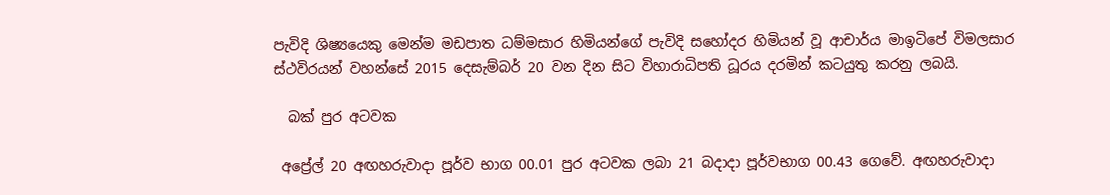පැවිදි ශිෂ්‍යයෙකු මෙන්ම මඩපාත ධම්මසාර හිමියන්ගේ පැවිදි සහෝදර හිමියන් වූ ආචාර්ය මාඉටිපේ විමලසාර ස්ථවිරයන් වහන්සේ 2015 දෙසැම්බර් 20 වන දින සිට විහාරාධිපති ධූරය දරමින් කටයුතු කරනු ලබයි.

  බක් පුර අටවක

 අප්‍රේල් 20 අඟහරුවාදා පූර්ව භාග 00.01 පුර අටවක ලබා 21 බදාදා පූර්වභාග 00.43 ගෙවේ. අඟහරුවාදා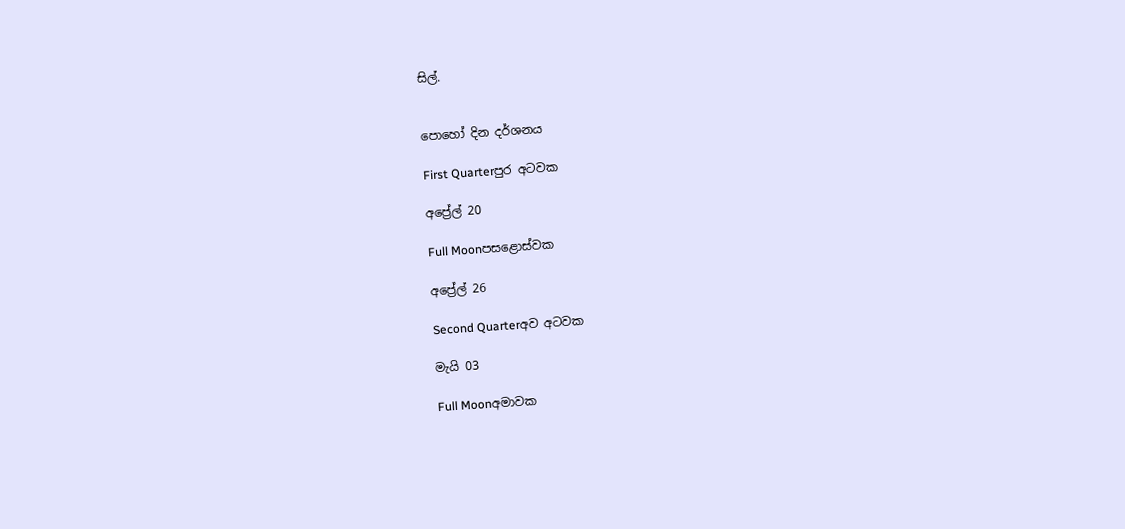සිල්.


පොහෝ දින දර්ශනය

First Quarterපුර අටවක

අප්‍රේල් 20

Full Moonපසළොස්වක

අප්‍රේල් 26

Second Quarterඅව අටවක

මැයි 03

Full Moonඅමාවක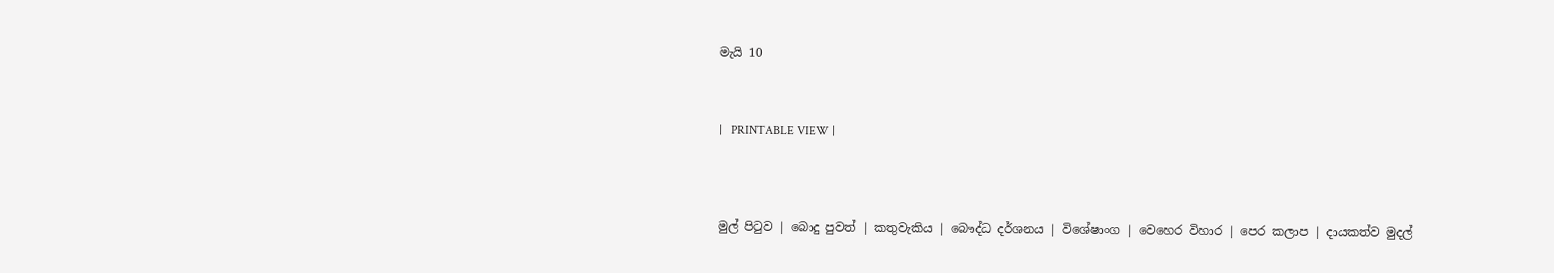මැයි 10



|   PRINTABLE VIEW |




මුල් පිටුව | බොදු පුවත් | කතුවැකිය | බෞද්ධ දර්ශනය | විශේෂාංග | වෙහෙර විහාර | පෙර කලාප | දායකත්ව මුදල්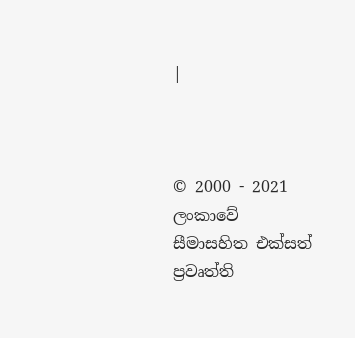|



© 2000 - 2021 ලංකාවේ සීමාසහිත එක්සත් ප්‍රවෘත්ති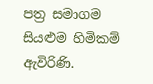පත්‍ර සමාගම
සියළුම හිමිකම් ඇවිරිණි.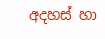අදහස් හා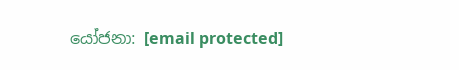යෝජනා: [email protected]